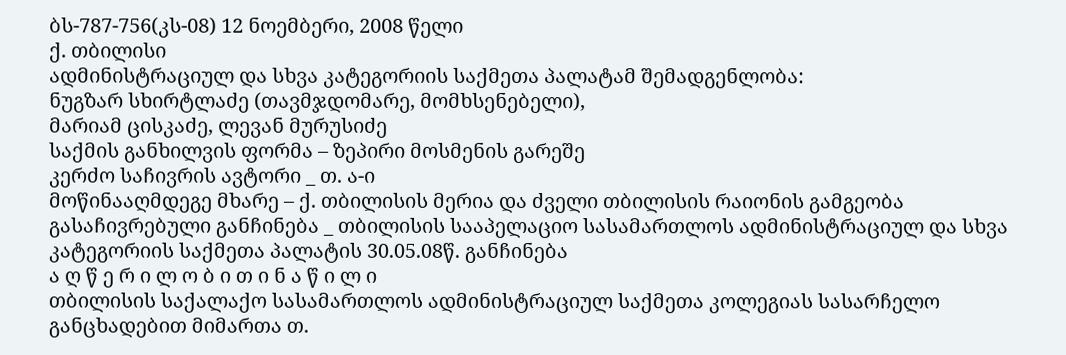ბს-787-756(კს-08) 12 ნოემბერი, 2008 წელი
ქ. თბილისი
ადმინისტრაციულ და სხვა კატეგორიის საქმეთა პალატამ შემადგენლობა:
ნუგზარ სხირტლაძე (თავმჯდომარე, მომხსენებელი),
მარიამ ცისკაძე, ლევან მურუსიძე
საქმის განხილვის ფორმა – ზეპირი მოსმენის გარეშე
კერძო საჩივრის ავტორი _ თ. ა-ი
მოწინააღმდეგე მხარე – ქ. თბილისის მერია და ძველი თბილისის რაიონის გამგეობა
გასაჩივრებული განჩინება _ თბილისის სააპელაციო სასამართლოს ადმინისტრაციულ და სხვა კატეგორიის საქმეთა პალატის 30.05.08წ. განჩინება
ა ღ წ ე რ ი ლ ო ბ ი თ ი ნ ა წ ი ლ ი
თბილისის საქალაქო სასამართლოს ადმინისტრაციულ საქმეთა კოლეგიას სასარჩელო განცხადებით მიმართა თ.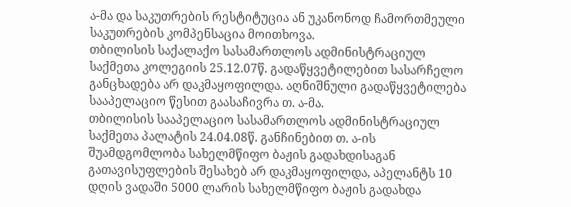ა-მა და საკუთრების რესტიტუცია ან უკანონოდ ჩამორთმეული საკუთრების კომპენსაცია მოითხოვა.
თბილისის საქალაქო სასამართლოს ადმინისტრაციულ საქმეთა კოლეგიის 25.12.07წ. გადაწყვეტილებით სასარჩელო განცხადება არ დაკმაყოფილდა. აღნიშნული გადაწყვეტილება სააპელაციო წესით გაასაჩივრა თ. ა-მა.
თბილისის სააპელაციო სასამართლოს ადმინისტრაციულ საქმეთა პალატის 24.04.08წ. განჩინებით თ. ა-ის შუამდგომლობა სახელმწიფო ბაჟის გადახდისაგან გათავისუფლების შესახებ არ დაკმაყოფილდა, აპელანტს 10 დღის ვადაში 5000 ლარის სახელმწიფო ბაჟის გადახდა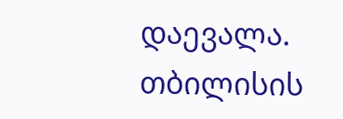დაევალა.
თბილისის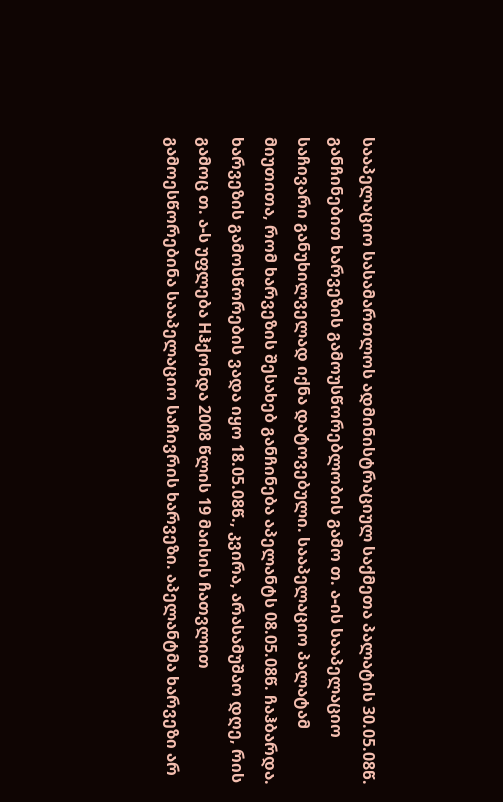სააპელაციო სასამართლოს ადმინისტრაციულ საქმეთა პალატის 30.05.08წ. განჩინებით ხარვეზის გამოუსწორებლობის გამო თ. ა-ის სააპელაციო საჩივარი განუხილველად იქნა დატოვებული. სააპელაციო პალატამ მიუთითა, რომ ხარვეზის შესახებ განჩინება აპელანტს 08.05.08წ. ჩაჰბარდა. ხარვეზის გამოსწორების ვადა იყო 18.05.08წ., კვირა, არასამუშაო დღე, რის გამოც თ. ა-ს უფლება Hჰქონდა 2008 წლის 19 მაისის ჩათვლით გამოესწორებინა სააპელაციო საჩივრის ხარვეზი. აპელანტმა ხარვეზი არ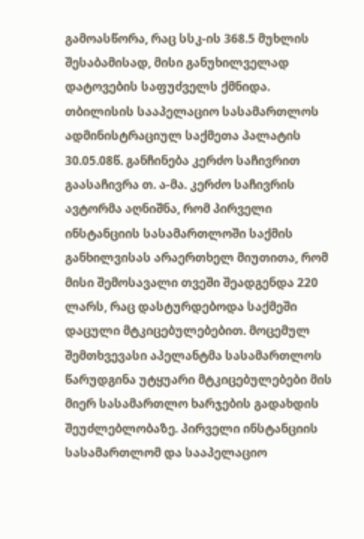გამოასწორა, რაც სსკ-ის 368.5 მუხლის შესაბამისად, მისი განუხილველად დატოვების საფუძველს ქმნიდა.
თბილისის სააპელაციო სასამართლოს ადმინისტრაციულ საქმეთა პალატის 30.05.08წ. განჩინება კერძო საჩივრით გაასაჩივრა თ. ა-მა. კერძო საჩივრის ავტორმა აღნიშნა, რომ პირველი ინსტანციის სასამართლოში საქმის განხილვისას არაერთხელ მიუთითა, რომ მისი შემოსავალი თვეში შეადგენდა 220 ლარს, რაც დასტურდებოდა საქმეში დაცული მტკიცებულებებით. მოცემულ შემთხვევასი აპელანტმა სასამართლოს წარუდგინა უტყუარი მტკიცებულებები მის მიერ სასამართლო ხარჯების გადახდის შეუძლებლობაზე. პირველი ინსტანციის სასამართლომ და სააპელაციო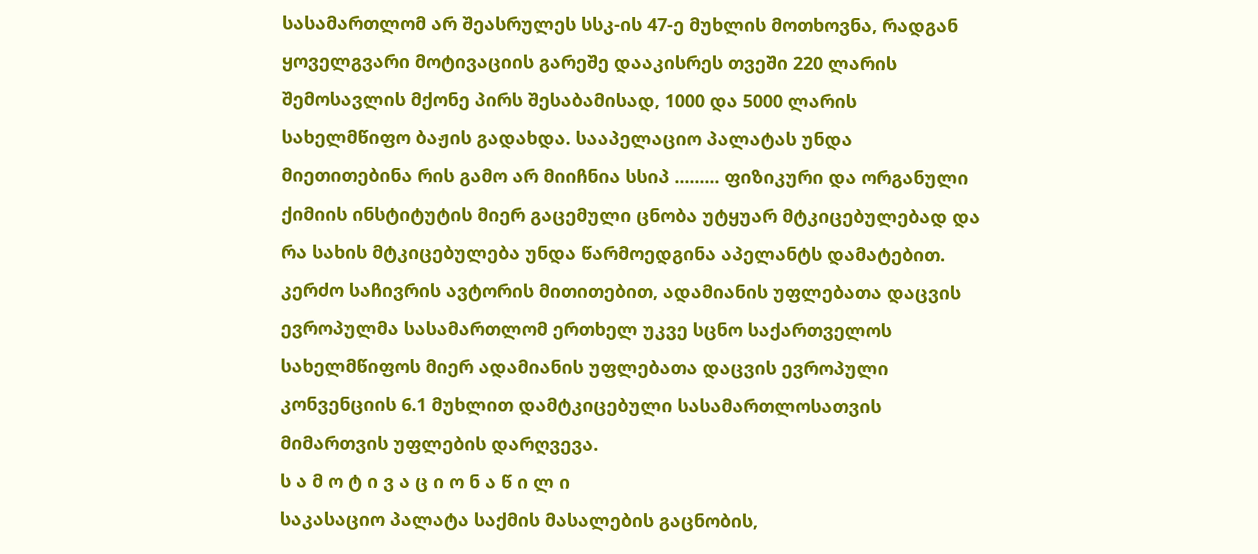სასამართლომ არ შეასრულეს სსკ-ის 47-ე მუხლის მოთხოვნა, რადგან ყოველგვარი მოტივაციის გარეშე დააკისრეს თვეში 220 ლარის შემოსავლის მქონე პირს შესაბამისად, 1000 და 5000 ლარის სახელმწიფო ბაჟის გადახდა. სააპელაციო პალატას უნდა მიეთითებინა რის გამო არ მიიჩნია სსიპ ......... ფიზიკური და ორგანული ქიმიის ინსტიტუტის მიერ გაცემული ცნობა უტყუარ მტკიცებულებად და რა სახის მტკიცებულება უნდა წარმოედგინა აპელანტს დამატებით. კერძო საჩივრის ავტორის მითითებით, ადამიანის უფლებათა დაცვის ევროპულმა სასამართლომ ერთხელ უკვე სცნო საქართველოს სახელმწიფოს მიერ ადამიანის უფლებათა დაცვის ევროპული კონვენციის 6.1 მუხლით დამტკიცებული სასამართლოსათვის მიმართვის უფლების დარღვევა.
ს ა მ ო ტ ი ვ ა ც ი ო ნ ა წ ი ლ ი
საკასაციო პალატა საქმის მასალების გაცნობის,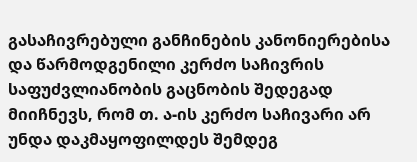გასაჩივრებული განჩინების კანონიერებისა და წარმოდგენილი კერძო საჩივრის საფუძვლიანობის გაცნობის შედეგად მიიჩნევს, რომ თ. ა-ის კერძო საჩივარი არ უნდა დაკმაყოფილდეს შემდეგ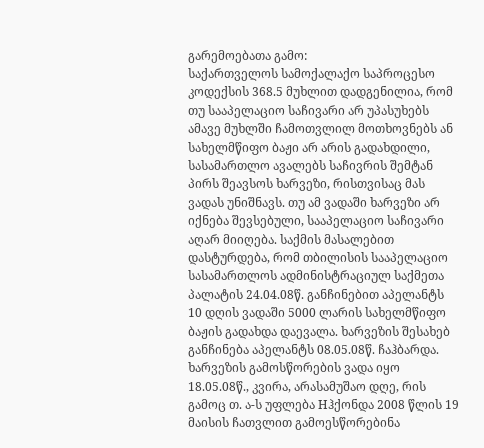გარემოებათა გამო:
საქართველოს სამოქალაქო საპროცესო კოდექსის 368.5 მუხლით დადგენილია, რომ თუ სააპელაციო საჩივარი არ უპასუხებს ამავე მუხლში ჩამოთვლილ მოთხოვნებს ან სახელმწიფო ბაჟი არ არის გადახდილი, სასამართლო ავალებს საჩივრის შემტან პირს შეავსოს ხარვეზი, რისთვისაც მას ვადას უნიშნავს. თუ ამ ვადაში ხარვეზი არ იქნება შევსებული, სააპელაციო საჩივარი აღარ მიიღება. საქმის მასალებით დასტურდება, რომ თბილისის სააპელაციო სასამართლოს ადმინისტრაციულ საქმეთა პალატის 24.04.08წ. განჩინებით აპელანტს 10 დღის ვადაში 5000 ლარის სახელმწიფო ბაჟის გადახდა დაევალა. ხარვეზის შესახებ განჩინება აპელანტს 08.05.08წ. ჩაჰბარდა. ხარვეზის გამოსწორების ვადა იყო 18.05.08წ., კვირა, არასამუშაო დღე, რის გამოც თ. ა-ს უფლება Hჰქონდა 2008 წლის 19 მაისის ჩათვლით გამოესწორებინა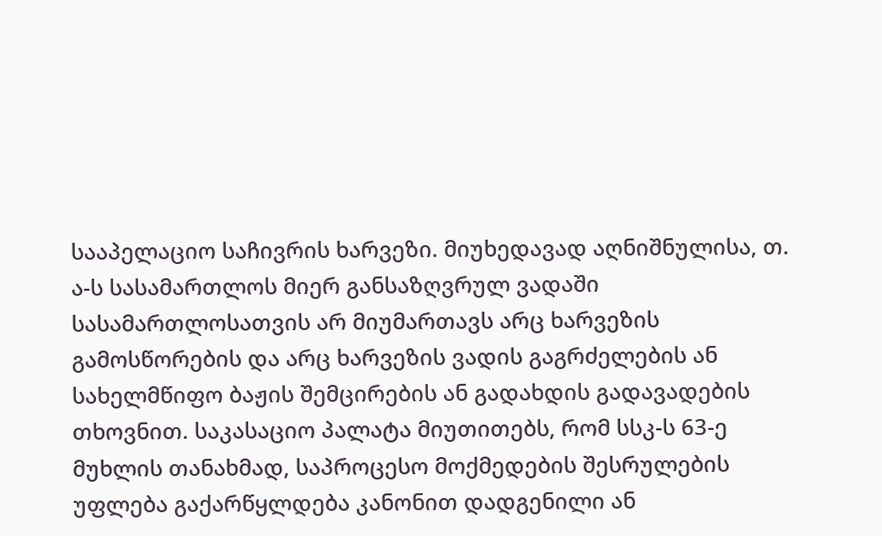სააპელაციო საჩივრის ხარვეზი. მიუხედავად აღნიშნულისა, თ. ა-ს სასამართლოს მიერ განსაზღვრულ ვადაში სასამართლოსათვის არ მიუმართავს არც ხარვეზის გამოსწორების და არც ხარვეზის ვადის გაგრძელების ან სახელმწიფო ბაჟის შემცირების ან გადახდის გადავადების თხოვნით. საკასაციო პალატა მიუთითებს, რომ სსკ-ს 63-ე მუხლის თანახმად, საპროცესო მოქმედების შესრულების უფლება გაქარწყლდება კანონით დადგენილი ან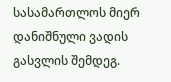სასამართლოს მიერ დანიშნული ვადის გასვლის შემდეგ.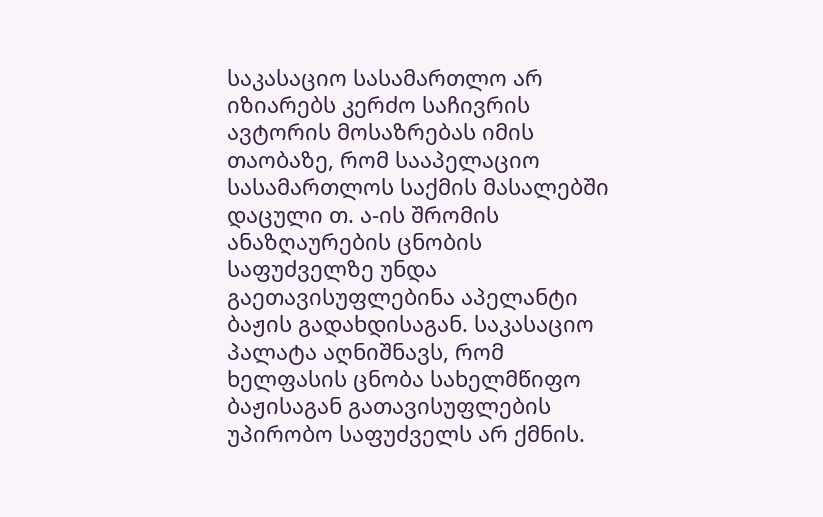საკასაციო სასამართლო არ იზიარებს კერძო საჩივრის ავტორის მოსაზრებას იმის თაობაზე, რომ სააპელაციო სასამართლოს საქმის მასალებში დაცული თ. ა-ის შრომის ანაზღაურების ცნობის საფუძველზე უნდა გაეთავისუფლებინა აპელანტი ბაჟის გადახდისაგან. საკასაციო პალატა აღნიშნავს, რომ ხელფასის ცნობა სახელმწიფო ბაჟისაგან გათავისუფლების უპირობო საფუძველს არ ქმნის.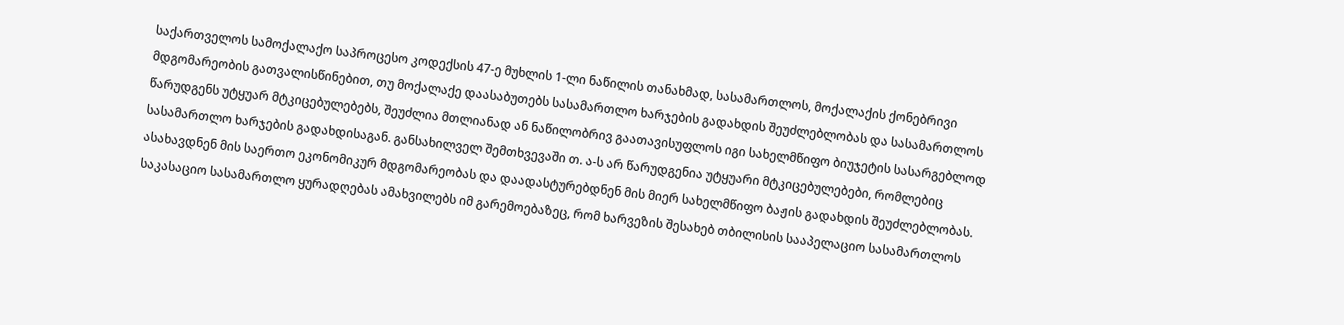საქართველოს სამოქალაქო საპროცესო კოდექსის 47-ე მუხლის 1-ლი ნაწილის თანახმად, სასამართლოს, მოქალაქის ქონებრივი მდგომარეობის გათვალისწინებით, თუ მოქალაქე დაასაბუთებს სასამართლო ხარჯების გადახდის შეუძლებლობას და სასამართლოს წარუდგენს უტყუარ მტკიცებულებებს, შეუძლია მთლიანად ან ნაწილობრივ გაათავისუფლოს იგი სახელმწიფო ბიუჯეტის სასარგებლოდ სასამართლო ხარჯების გადახდისაგან. განსახილველ შემთხვევაში თ. ა-ს არ წარუდგენია უტყუარი მტკიცებულებები, რომლებიც ასახავდნენ მის საერთო ეკონომიკურ მდგომარეობას და დაადასტურებდნენ მის მიერ სახელმწიფო ბაჟის გადახდის შეუძლებლობას. საკასაციო სასამართლო ყურადღებას ამახვილებს იმ გარემოებაზეც, რომ ხარვეზის შესახებ თბილისის სააპელაციო სასამართლოს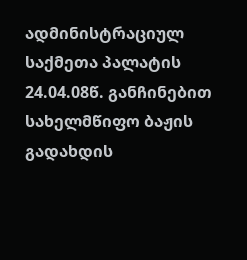ადმინისტრაციულ საქმეთა პალატის 24.04.08წ. განჩინებით სახელმწიფო ბაჟის გადახდის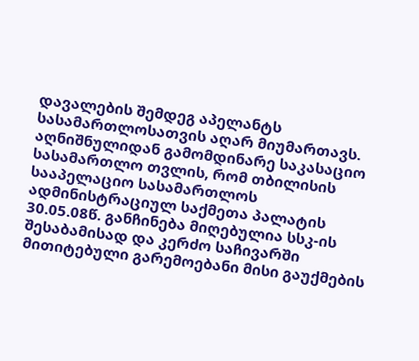დავალების შემდეგ აპელანტს სასამართლოსათვის აღარ მიუმართავს.
აღნიშნულიდან გამომდინარე საკასაციო სასამართლო თვლის, რომ თბილისის სააპელაციო სასამართლოს ადმინისტრაციულ საქმეთა პალატის 30.05.08წ. განჩინება მიღებულია სსკ-ის შესაბამისად და კერძო საჩივარში მითიტებული გარემოებანი მისი გაუქმების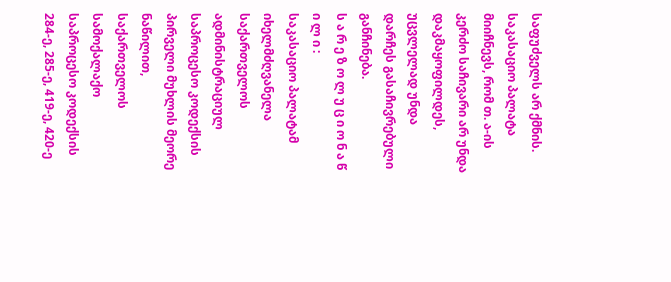საფუძველს არ ქმნის. საკასაციო პალატა მიიჩნევს, რომ თ. ა-ის კერძო საჩივარი არ უნდა დაკმაყოფილდეს, უცვლელად უნდა დარჩეს გასაჩივრებული განჩინება.
ს ა რ ე ზ ო ლ უ ც ი ო ნ ა წ ი ლ ი :
საკასაციო პალატამ იხელმძღვანელა საქართველოს ადმინისტრაციულ საპროცესო კოდექსის პირველი მუხლის მეორე ნაწილით, საქართველოს სამოქალაქო საპროცესო კოდექსის 284-ე, 285-ე, 419-ე, 420-ე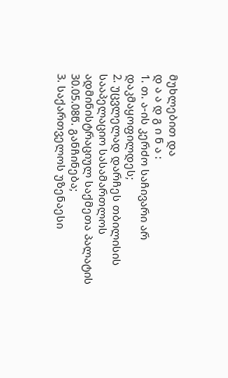მუხლებით და
დ ა ა დ გ ი ნ ა :
1. თ. ა-ის კერძო საჩივარი არ დაკმაყოფილდეს;
2. უცვლელად დარჩეს თბილისის სააპელაციო სასამართლოს ადმინისტრაციულ საქმეთა პალატის 30.05.08წ. განჩინება;
3. საქართველოს უზენაესი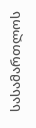სასამართლოს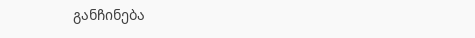განჩინება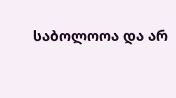საბოლოოა და არ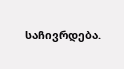საჩივრდება.